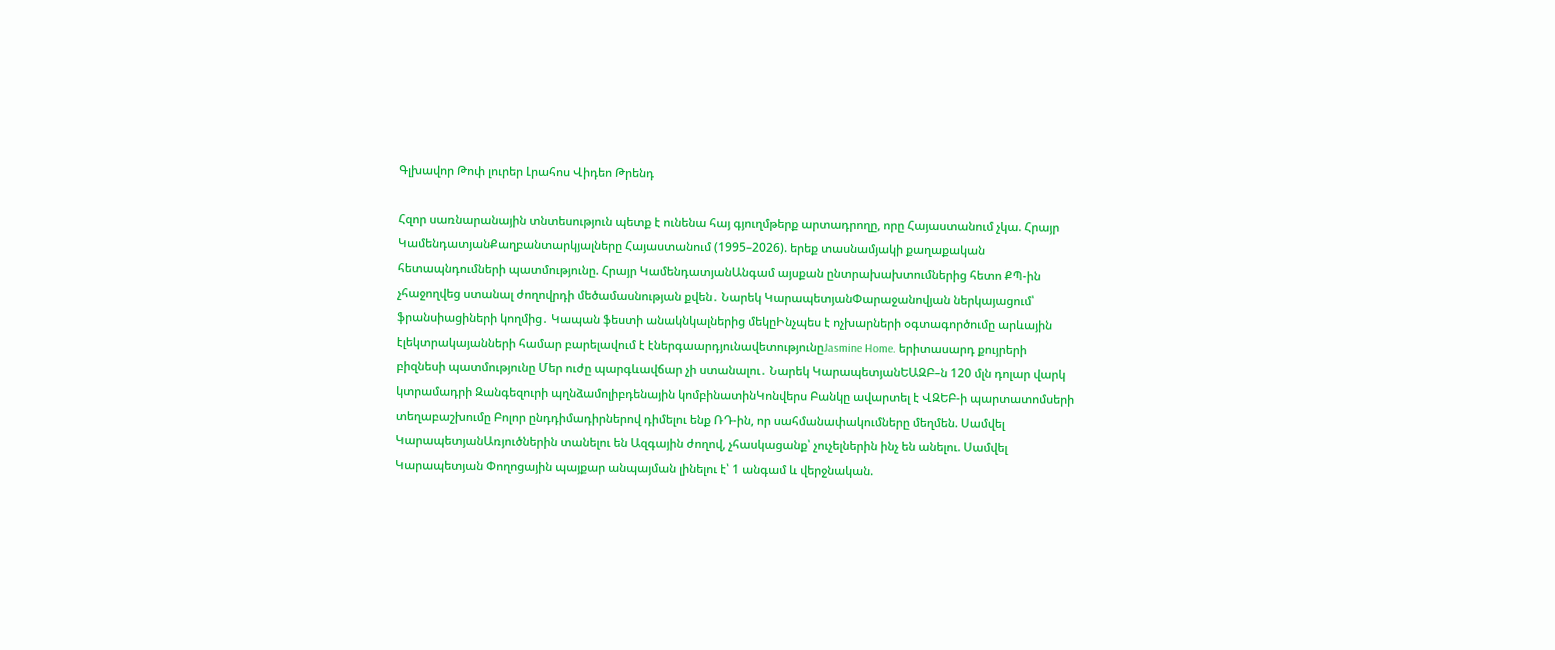Գլխավոր Թոփ լուրեր Լրահոս Վիդեո Թրենդ

Հզոր սառնարանային տնտեսություն պետք է ունենա հայ գյուղմթերք արտադրողը, որը Հայաստանում չկա. Հրայր ԿամենդատյանՔաղբանտարկյալները Հայաստանում (1995–2026). երեք տասնամյակի քաղաքական հետապնդումների պատմությունը. Հրայր ԿամենդատյանԱնգամ այսքան ընտրախախտումներից հետո ՔՊ-ին չհաջողվեց ստանալ ժողովրդի մեծամասնության քվեն․ Նարեկ ԿարապետյանՓարաջանովյան ներկայացում՝ ֆրանսիացիների կողմից․ Կապան ֆեստի անակնկալներից մեկըԻնչպես է ոչխարների օգտագործումը արևային էլեկտրակայանների համար բարելավում է էներգաարդյունավետությունըJasmine Home. երիտասարդ քույրերի բիզնեսի պատմությունը Մեր ուժը պարգևավճար չի ստանալու․ Նարեկ ԿարապետյանԵԱԶԲ–ն 120 մլն դոլար վարկ կտրամադրի Զանգեզուրի պղնձամոլիբդենային կոմբինատինԿոնվերս Բանկը ավարտել է ՎԶԵԲ-ի պարտատոմսերի տեղաբաշխումը Բոլոր ընդդիմադիրներով դիմելու ենք ՌԴ-ին, որ սահմանափակումները մեղմեն. Սամվել ԿարապետյանԱռյուծներին տանելու են Ազգային ժողով, չհասկացանք՝ չուչելներին ինչ են անելու. Սամվել Կարապետյան Փողոցային պայքար անպայման լինելու է՝ 1 անգամ և վերջնական.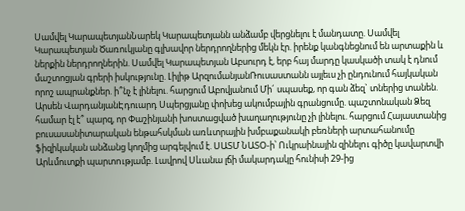Սամվել ԿարապետյանՆարեկ Կարապետյանն անձամբ վերցնելու է մանդատը. Սամվել Կարապետյան Ծառուկյանը գլխավոր ներդրողներից մեկն էր. իրենք կանգնեցնում են արտաքին և ներքին ներդրողներին. Սամվել Կարապետյան Աբսուրդ է, երբ հայ մարդը կասկածի տակ է դնում մաշտոցյան գրերի իսկությունը. Լիլիթ ԱրզումանյանՌուսաստանն այլեւս չի ընդունում հայկական որոշ ապրանքներ. ի՞նչ է լինելու. հարցում Աբովյանում Մի´ սպասեք, որ գան ձեզ` տներից տանեն. Արսեն ՎարդանյանԷդուարդ Սպերցյանը փոխեց ակումբային գրանցումը. պաշտոնական Ձեզ համար էլ է՞ պարզ, որ Փաշինյանի խոստացված խաղաղությունը չի լինելու. հարցում Հայաստանից բուսասանիտարական ենթահսկման առևտրային խմբաքանակի բեռների արտահանումը ֆիզիկական անձանց կողմից արգելվում է. ՍԱՏՄ ՆԱՏՕ-ի՝ Ուկրաինային զինելnւ գիծը կավարտվի Արևմուտքի պարտnւթյամբ. Լավրով Սևանա լճի մակարդակը հունիսի 29-ից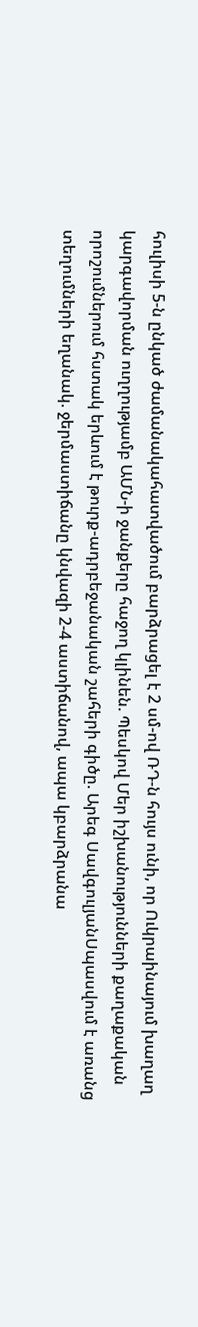հուլիսի 5-ն ընկած ժամանակահատվածում բարձրացել է 2 սմ-ով ՌԴ-ն հույս ունի, որ Ուկրաինայում խաղաղ կարգավորման ուղղությամբ ԱՄՆ-ի ջանքերը հաջող կլինեն. Պեսկով Մեր իշխանությունների քաղաքական որոշումներում հստակ երևում է թուրք-ադրբեջանական շահերի գիծը. Արեգ ՍավգուլյանՍպասվում է առանց տեղումների եղանակ. ջերմաստիճանը կնվազի 2-4 աստիճանով, ապա կբարձրանա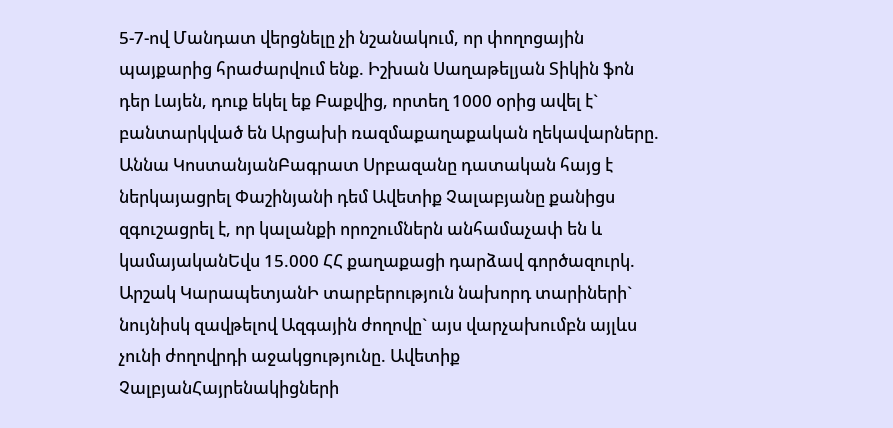5-7-ով Մանդատ վերցնելը չի նշանակում, որ փողոցային պայքարից հրաժարվում ենք. Իշխան Սաղաթելյան Տիկին ֆոն դեր Լայեն, դուք եկել եք Բաքվից, որտեղ 1000 օրից ավել է` բանտարկված են Արցախի ռազմաքաղաքական ղեկավարները. Աննա ԿոստանյանԲագրատ Սրբազանը դատական հայց է ներկայացրել Փաշինյանի դեմ Ավետիք Չալաբյանը քանիցս զգուշացրել է, որ կալանքի որոշումներն անհամաչափ են և կամայականԵվս 15.000 ՀՀ քաղաքացի դարձավ գործազուրկ. Արշակ ԿարապետյանԻ տարբերություն նախորդ տարիների` նույնիսկ զավթելով Ազգային ժողովը` այս վարչախումբն այլևս չունի ժողովրդի աջակցությունը. Ավետիք ՉալբյանՀայրենակիցների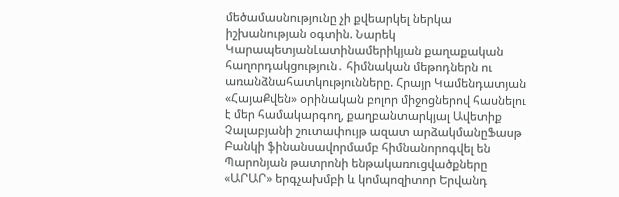մեծամասնությունը չի քվեարկել ներկա իշխանության օգտին. Նարեկ ԿարապետյանԼատինամերիկյան քաղաքական հաղորդակցություն․ հիմնական մեթոդներն ու առանձնահատկությունները. Հրայր Կամենդատյան «ՀայաՔվեն» օրինական բոլոր միջոցներով հասնելու է մեր համակարգող, քաղբանտարկյալ Ավետիք Չալաբյանի շուտափույթ ազատ արձակմանըՖասթ Բանկի ֆինանսավորմամբ հիմնանորոգվել են Պարոնյան թատրոնի ենթակառուցվածքները «ԱՐԱՐ» երգչախմբի և կոմպոզիտոր Երվանդ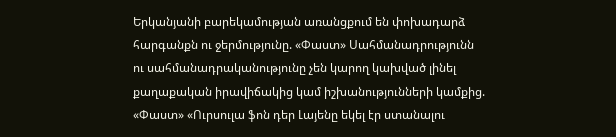Երկանյանի բարեկամության առանցքում են փոխադարձ հարգանքն ու ջերմությունը. «Փաստ» Սահմանադրությունն ու սահմանադրականությունը չեն կարող կախված լինել քաղաքական իրավիճակից կամ իշխանությունների կամքից. «Փաստ» «Ուրսուլա ֆոն դեր Լայենը եկել էր ստանալու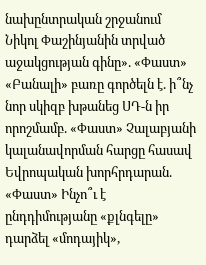նախընտրական շրջանում Նիկոլ Փաշինյանին տրված աջակցության գինը». «Փաստ» «Բանալի» բառը գործելն է. ի՞նչ նոր սկիզբ խթանեց ՍԴ-ն իր որոշմամբ. «Փաստ» Չալաբյանի կալանավորման հարցը հասավ Եվրոպական խորհրդարան. «Փաստ» Ինչո՞ւ է ընդդիմությանը «քլնգելը» դարձել «մոդայիկ»,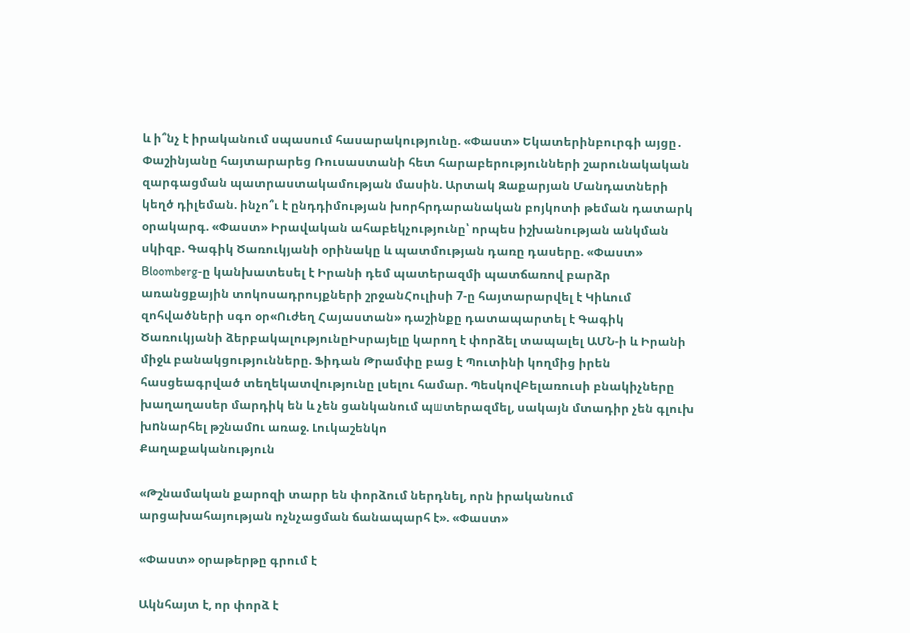և ի՞նչ է իրականում սպասում հասարակությունը. «Փաստ» Եկատերինբուրգի այցը․ Փաշինյանը հայտարարեց Ռուսաստանի հետ հարաբերությունների շարունակական զարգացման պատրաստակամության մասին. Արտակ Զաքարյան Մանդատների կեղծ դիլեման. ինչո՞ւ է ընդդիմության խորհրդարանական բոյկոտի թեման դատարկ օրակարգ. «Փաստ» Իրավական ահաբեկչությունը՝ որպես իշխանության անկման սկիզբ. Գագիկ Ծառուկյանի օրինակը և պատմության դառը դասերը. «Փաստ» Bloomberg-ը կանխատեսել է Իրանի դեմ պատերազմի պատճառով բարձր առանցքային տոկոսադրույքների շրջանՀուլիսի 7-ը հայտարարվել է Կիևում զոհվածների սգո օր«Ուժեղ Հայաստան» դաշինքը դատապարտել է Գագիկ Ծառուկյանի ձերբակալությունըԻսրայելը կարող է փորձել տապալել ԱՄՆ-ի և Իրանի միջև բանակցությունները. Ֆիդան Թրամփը բաց է Պուտինի կողմից իրեն հասցեագրված տեղեկատվությունը լսելու համար. ՊեսկովԲելառուսի բնակիչները խաղաղասեր մարդիկ են և չեն ցանկանում պшտերազմել, սակայն մտադիր չեն գլուխ խnնարհել թշնամnւ առաջ. Լուկաշենկո
Քաղաքականություն

«Թշնամական քարոզի տարր են փորձում ներդնել, որն իրականում արցախահայության ոչնչացման ճանապարհ է». «Փաստ»

«Փաստ» օրաթերթը գրում է

Ակնհայտ է, որ փորձ է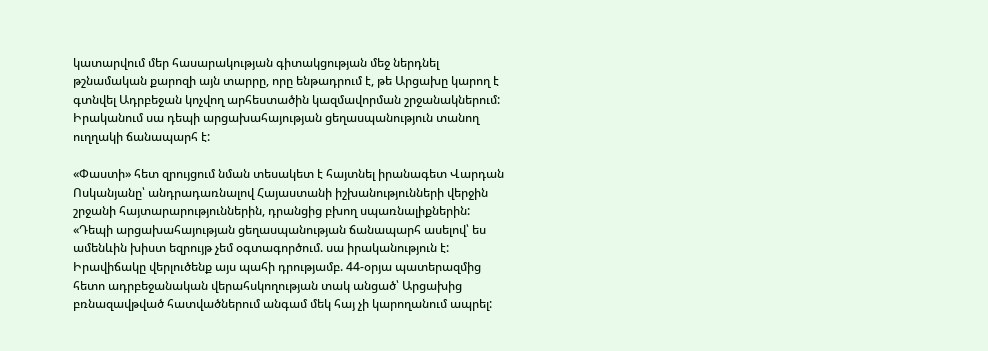կատարվում մեր հասարակության գիտակցության մեջ ներդնել թշնամական քարոզի այն տարրը, որը ենթադրում է, թե Արցախը կարող է գտնվել Ադրբեջան կոչվող արհեստածին կազմավորման շրջանակներում: Իրականում սա դեպի արցախահայության ցեղասպանություն տանող ուղղակի ճանապարհ է:

«Փաստի» հետ զրույցում նման տեսակետ է հայտնել իրանագետ Վարդան Ոսկանյանը՝ անդրադառնալով Հայաստանի իշխանությունների վերջին շրջանի հայտարարություններին, դրանցից բխող սպառնալիքներին: «Դեպի արցախահայության ցեղասպանության ճանապարհ ասելով՝ ես ամենևին խիստ եզրույթ չեմ օգտագործում. սա իրականություն է: Իրավիճակը վերլուծենք այս պահի դրությամբ. 44-օրյա պատերազմից հետո ադրբեջանական վերահսկողության տակ անցած՝ Արցախից բռնազավթված հատվածներում անգամ մեկ հայ չի կարողանում ապրել: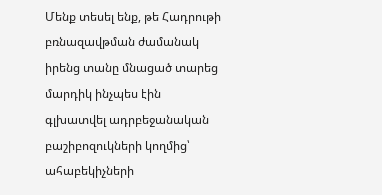Մենք տեսել ենք, թե Հադրութի բռնազավթման ժամանակ իրենց տանը մնացած տարեց մարդիկ ինչպես էին գլխատվել ադրբեջանական բաշիբոզուկների կողմից՝ ահաբեկիչների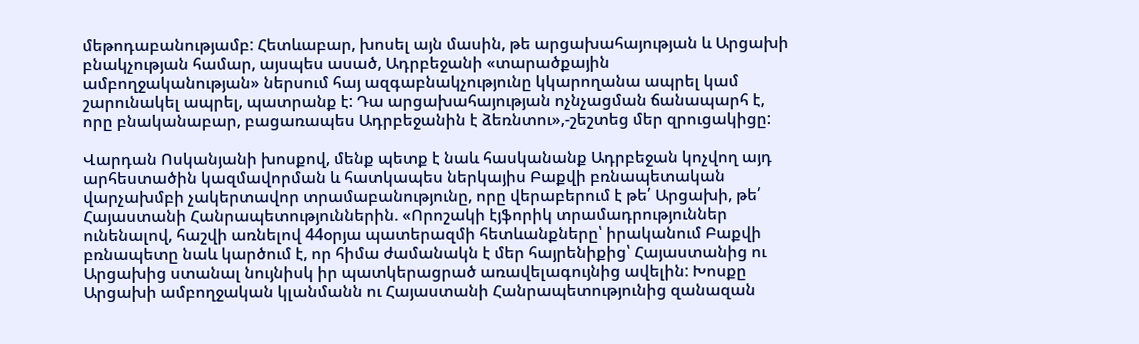մեթոդաբանությամբ: Հետևաբար, խոսել այն մասին, թե արցախահայության և Արցախի բնակչության համար, այսպես ասած, Ադրբեջանի «տարածքային ամբողջականության» ներսում հայ ազգաբնակչությունը կկարողանա ապրել կամ շարունակել ապրել, պատրանք է: Դա արցախահայության ոչնչացման ճանապարհ է, որը բնականաբար, բացառապես Ադրբեջանին է ձեռնտու»,-շեշտեց մեր զրուցակիցը:

Վարդան Ոսկանյանի խոսքով, մենք պետք է նաև հասկանանք Ադրբեջան կոչվող այդ արհեստածին կազմավորման և հատկապես ներկայիս Բաքվի բռնապետական վարչախմբի չակերտավոր տրամաբանությունը, որը վերաբերում է թե՛ Արցախի, թե՛ Հայաստանի Հանրապետություններին. «Որոշակի էյֆորիկ տրամադրություններ ունենալով, հաշվի առնելով 44օրյա պատերազմի հետևանքները՝ իրականում Բաքվի բռնապետը նաև կարծում է, որ հիմա ժամանակն է մեր հայրենիքից՝ Հայաստանից ու Արցախից ստանալ նույնիսկ իր պատկերացրած առավելագույնից ավելին: Խոսքը Արցախի ամբողջական կլանմանն ու Հայաստանի Հանրապետությունից զանազան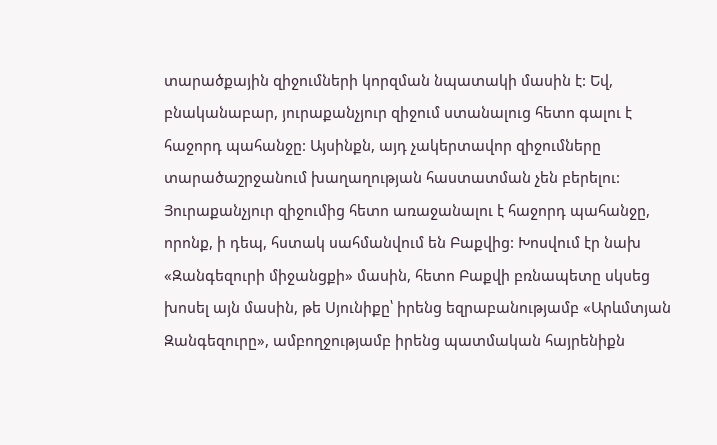տարածքային զիջումների կորզման նպատակի մասին է: Եվ, բնականաբար, յուրաքանչյուր զիջում ստանալուց հետո գալու է հաջորդ պահանջը: Այսինքն, այդ չակերտավոր զիջումները տարածաշրջանում խաղաղության հաստատման չեն բերելու: Յուրաքանչյուր զիջումից հետո առաջանալու է հաջորդ պահանջը, որոնք, ի դեպ, հստակ սահմանվում են Բաքվից: Խոսվում էր նախ «Զանգեզուրի միջանցքի» մասին, հետո Բաքվի բռնապետը սկսեց խոսել այն մասին, թե Սյունիքը՝ իրենց եզրաբանությամբ «Արևմտյան Զանգեզուրը», ամբողջությամբ իրենց պատմական հայրենիքն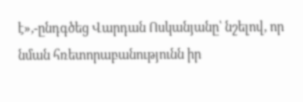է»,-ընդգծեց Վարդան Ոսկանյանը՝ նշելով, որ նման հռետորաբանությունն իր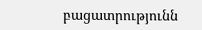բացատրությունն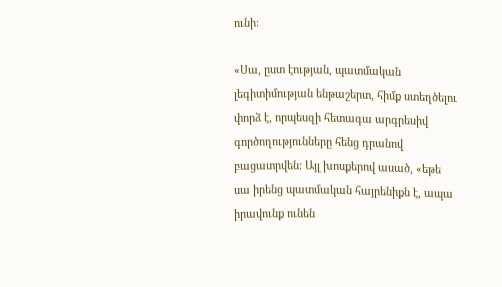ունի:

«Սա, ըստ էության, պատմական լեգիտիմության ենթաշերտ, հիմք ստեղծելու փորձ է, որպեսզի հետագա արգրեսիվ գործողությունները հենց դրանով բացատրվեն: Այլ խոսքերով ասած, «եթե սա իրենց պատմական հայրենիքն է, ապա իրավունք ունեն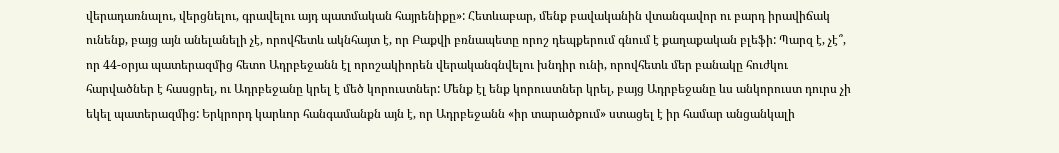վերադառնալու, վերցնելու, գրավելու այդ պատմական հայրենիքը»: Հետևաբար, մենք բավականին վտանգավոր ու բարդ իրավիճակ ունենք, բայց այն անելանելի չէ, որովհետև ակնհայտ է, որ Բաքվի բռնապետը որոշ դեպքերում գնում է քաղաքական բլեֆի: Պարզ է, չէ՞, որ 44-օրյա պատերազմից հետո Ադրբեջանն էլ որոշակիորեն վերականգնվելու խնդիր ունի, որովհետև մեր բանակը հուժկու հարվածներ է հասցրել, ու Ադրբեջանը կրել է մեծ կորուստներ: Մենք էլ ենք կորուստներ կրել, բայց Ադրբեջանը ևս անկորուստ դուրս չի եկել պատերազմից: Երկրորդ կարևոր հանգամանքն այն է, որ Ադրբեջանն «իր տարածքում» ստացել է իր համար անցանկալի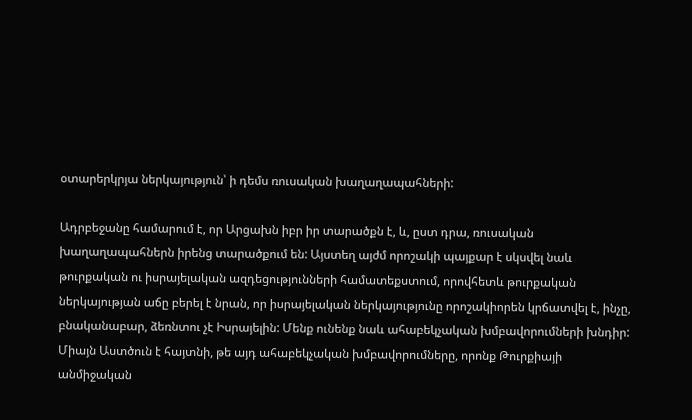օտարերկրյա ներկայություն՝ ի դեմս ռուսական խաղաղապահների:

Ադրբեջանը համարում է, որ Արցախն իբր իր տարածքն է, և, ըստ դրա, ռուսական խաղաղապահներն իրենց տարածքում են: Այստեղ այժմ որոշակի պայքար է սկսվել նաև թուրքական ու իսրայելական ազդեցությունների համատեքստում, որովհետև թուրքական ներկայության աճը բերել է նրան, որ իսրայելական ներկայությունը որոշակիորեն կրճատվել է, ինչը, բնականաբար, ձեռնտու չէ Իսրայելին: Մենք ունենք նաև ահաբեկչական խմբավորումների խնդիր: Միայն Աստծուն է հայտնի, թե այդ ահաբեկչական խմբավորումները, որոնք Թուրքիայի անմիջական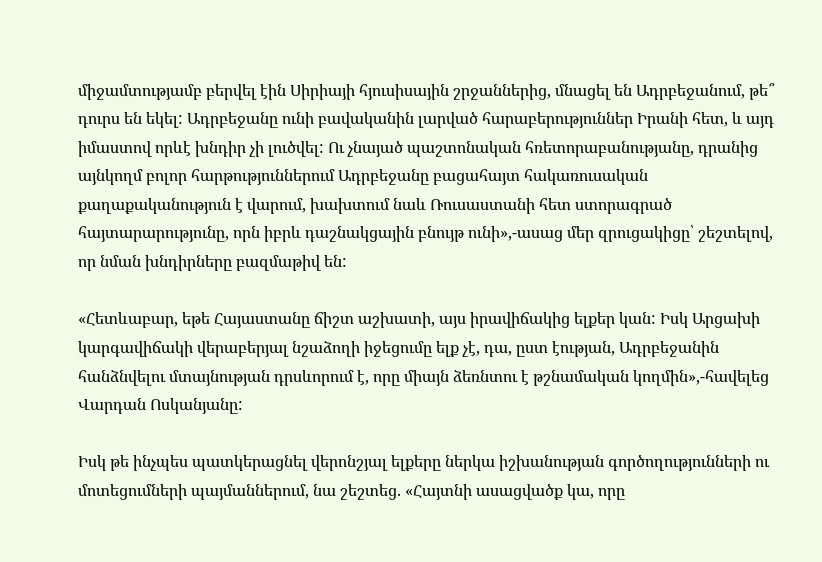միջամտությամբ բերվել էին Սիրիայի հյուսիսային շրջաններից, մնացել են Ադրբեջանում, թե՞ դուրս են եկել: Ադրբեջանը ունի բավականին լարված հարաբերություններ Իրանի հետ, և այդ իմաստով որևէ խնդիր չի լուծվել: Ու չնայած պաշտոնական հռետորաբանությանը, դրանից այնկողմ բոլոր հարթություններում Ադրբեջանը բացահայտ հակառուսական քաղաքականություն է վարում, խախտում նաև Ռուսաստանի հետ ստորագրած հայտարարությունը, որն իբրև դաշնակցային բնույթ ունի»,-ասաց մեր զրուցակիցը՝ շեշտելով, որ նման խնդիրները բազմաթիվ են:

«Հետևաբար, եթե Հայաստանը ճիշտ աշխատի, այս իրավիճակից ելքեր կան: Իսկ Արցախի կարգավիճակի վերաբերյալ նշաձողի իջեցումը ելք չէ, դա, ըստ էության, Ադրբեջանին հանձնվելու մտայնության դրսևորում է, որը միայն ձեռնտու է թշնամական կողմին»,-հավելեց Վարդան Ոսկանյանը:

Իսկ թե ինչպես պատկերացնել վերոնշյալ ելքերը ներկա իշխանության գործողությունների ու մոտեցումների պայմաններում, նա շեշտեց. «Հայտնի ասացվածք կա, որը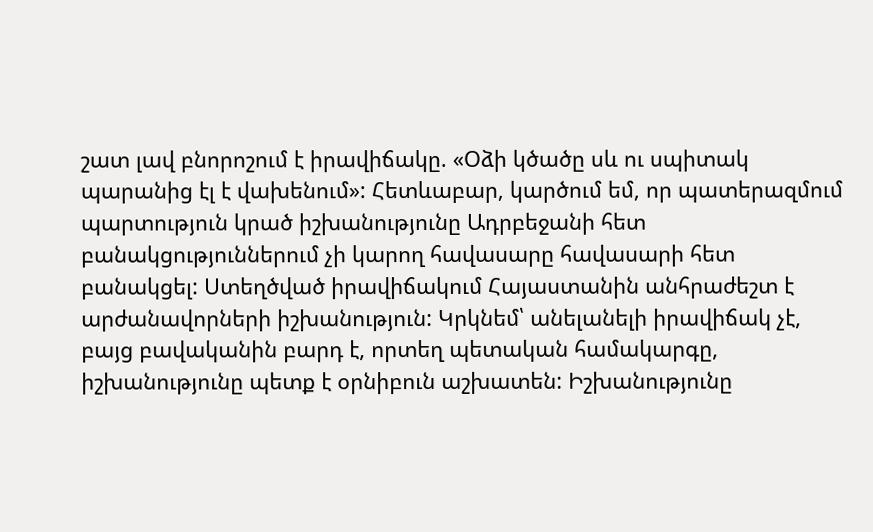շատ լավ բնորոշում է իրավիճակը. «Օձի կծածը սև ու սպիտակ պարանից էլ է վախենում»: Հետևաբար, կարծում եմ, որ պատերազմում պարտություն կրած իշխանությունը Ադրբեջանի հետ բանակցություններում չի կարող հավասարը հավասարի հետ բանակցել: Ստեղծված իրավիճակում Հայաստանին անհրաժեշտ է արժանավորների իշխանություն: Կրկնեմ՝ անելանելի իրավիճակ չէ, բայց բավականին բարդ է, որտեղ պետական համակարգը, իշխանությունը պետք է օրնիբուն աշխատեն: Իշխանությունը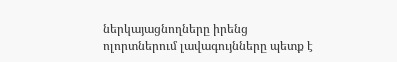ներկայացնողները իրենց ոլորտներում լավագույնները պետք է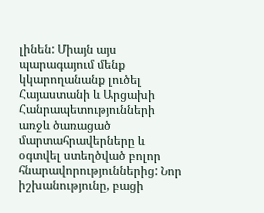լինեն: Միայն այս պարագայում մենք կկարողանանք լուծել Հայաստանի և Արցախի Հանրապետությունների առջև ծառացած մարտահրավերները և օգտվել ստեղծված բոլոր հնարավորություններից: Նոր իշխանությունը, բացի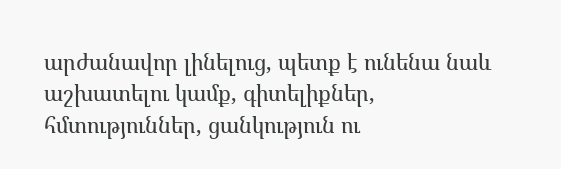արժանավոր լինելուց, պետք է ունենա նաև աշխատելու կամք, գիտելիքներ, հմտություններ, ցանկություն ու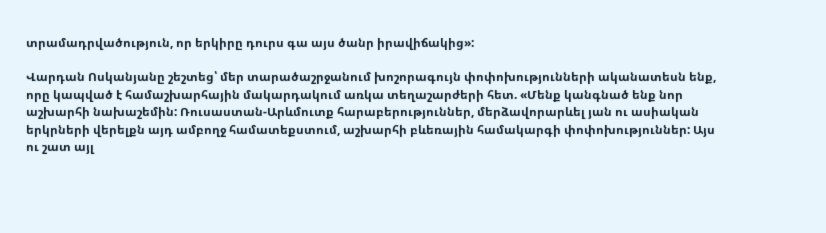տրամադրվածություն, որ երկիրը դուրս գա այս ծանր իրավիճակից»:

Վարդան Ոսկանյանը շեշտեց՝ մեր տարածաշրջանում խոշորագույն փոփոխությունների ականատեսն ենք, որը կապված է համաշխարհային մակարդակում առկա տեղաշարժերի հետ. «Մենք կանգնած ենք նոր աշխարհի նախաշեմին: Ռուսաստան-Արևմուտք հարաբերություններ, մերձավորարևել յան ու ասիական երկրների վերելքն այդ ամբողջ համատեքստում, աշխարհի բևեռային համակարգի փոփոխություններ: Այս ու շատ այլ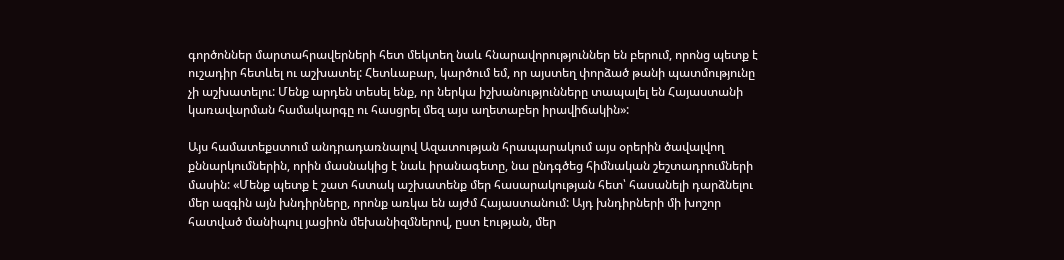գործոններ մարտահրավերների հետ մեկտեղ նաև հնարավորություններ են բերում, որոնց պետք է ուշադիր հետևել ու աշխատել: Հետևաբար, կարծում եմ, որ այստեղ փորձած թանի պատմությունը չի աշխատելու: Մենք արդեն տեսել ենք, որ ներկա իշխանությունները տապալել են Հայաստանի կառավարման համակարգը ու հասցրել մեզ այս աղետաբեր իրավիճակին»:

Այս համատեքստում անդրադառնալով Ազատության հրապարակում այս օրերին ծավալվող քննարկումներին, որին մասնակից է նաև իրանագետը, նա ընդգծեց հիմնական շեշտադրումների մասին: «Մենք պետք է շատ հստակ աշխատենք մեր հասարակության հետ՝ հասանելի դարձնելու մեր ազգին այն խնդիրները, որոնք առկա են այժմ Հայաստանում: Այդ խնդիրների մի խոշոր հատված մանիպուլ յացիոն մեխանիզմներով, ըստ էության, մեր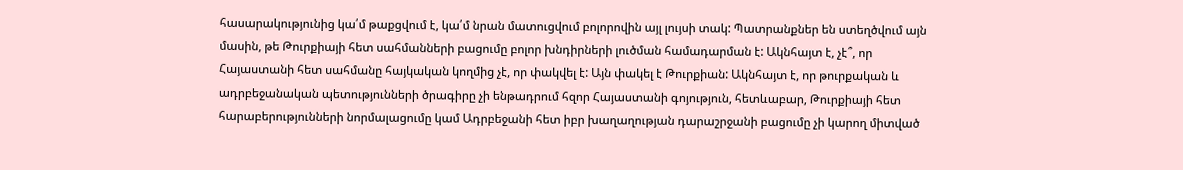հասարակությունից կա՛մ թաքցվում է, կա՛մ նրան մատուցվում բոլորովին այլ լույսի տակ: Պատրանքներ են ստեղծվում այն մասին, թե Թուրքիայի հետ սահմանների բացումը բոլոր խնդիրների լուծման համադարման է: Ակնհայտ է, չէ՞, որ Հայաստանի հետ սահմանը հայկական կողմից չէ, որ փակվել է: Այն փակել է Թուրքիան: Ակնհայտ է, որ թուրքական և ադրբեջանական պետությունների ծրագիրը չի ենթադրում հզոր Հայաստանի գոյություն, հետևաբար, Թուրքիայի հետ հարաբերությունների նորմալացումը կամ Ադրբեջանի հետ իբր խաղաղության դարաշրջանի բացումը չի կարող միտված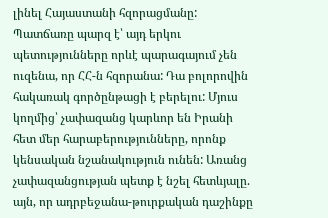լինել Հայաստանի հզորացմանը: Պատճառը պարզ է՝ այդ երկու պետությունները որևէ պարագայում չեն ուզենա, որ ՀՀ-ն հզորանա: Դա բոլորովին հակառակ գործընթացի է բերելու: Մյուս կողմից՝ չափազանց կարևոր են Իրանի հետ մեր հարաբերությունները, որոնք կենսական նշանակություն ունեն: Առանց չափազանցության պետք է նշել հետևյալը. այն, որ ադրբեջանա-թուրքական դաշինքը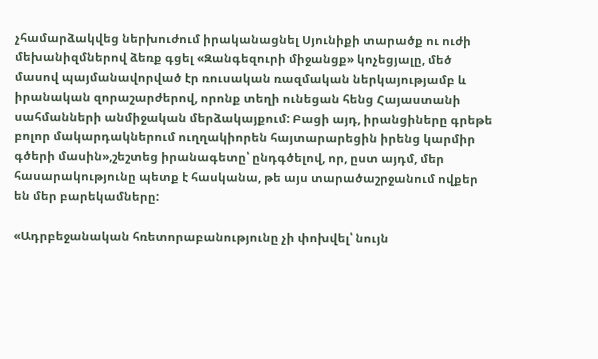չհամարձակվեց ներխուժում իրականացնել Սյունիքի տարածք ու ուժի մեխանիզմներով ձեռք գցել «Զանգեզուրի միջանցք» կոչեցյալը, մեծ մասով պայմանավորված էր ռուսական ռազմական ներկայությամբ և իրանական զորաշարժերով, որոնք տեղի ունեցան հենց Հայաստանի սահմանների անմիջական մերձակայքում: Բացի այդ, իրանցիները գրեթե բոլոր մակարդակներում ուղղակիորեն հայտարարեցին իրենց կարմիր գծերի մասին»,շեշտեց իրանագետը՝ ընդգծելով, որ, ըստ այդմ, մեր հասարակությունը պետք է հասկանա, թե այս տարածաշրջանում ովքեր են մեր բարեկամները:

«Ադրբեջանական հռետորաբանությունը չի փոխվել՝ նույն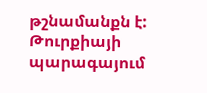թշնամանքն է: Թուրքիայի պարագայում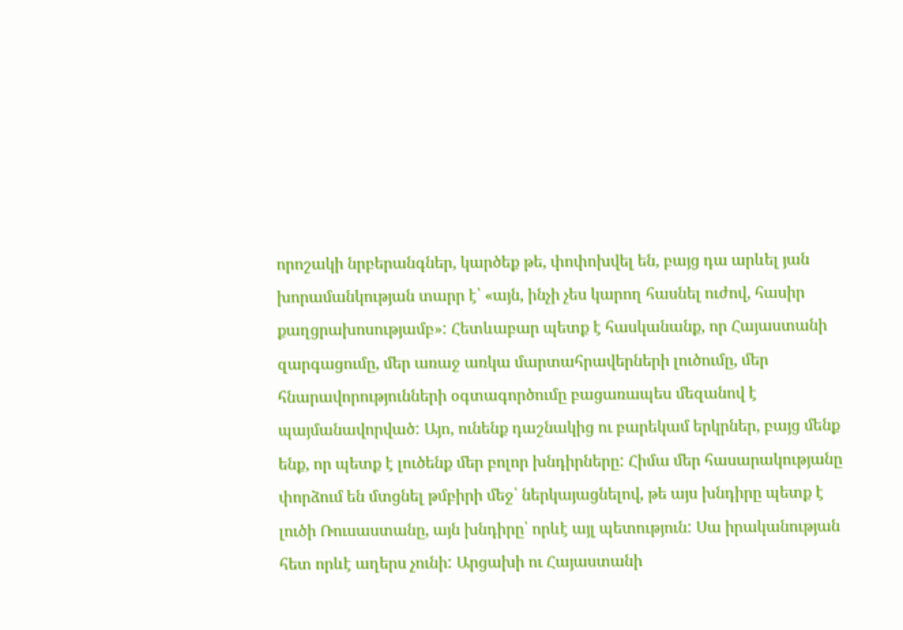որոշակի նրբերանգներ, կարծեք թե, փոփոխվել են, բայց դա արևել յան խորամանկության տարր է՝ «այն, ինչի չես կարող հասնել ուժով, հասիր քաղցրախոսությամբ»: Հետևաբար պետք է հասկանանք, որ Հայաստանի զարգացումը, մեր առաջ առկա մարտահրավերների լուծումը, մեր հնարավորությունների օգտագործումը բացառապես մեզանով է պայմանավորված: Այո, ունենք դաշնակից ու բարեկամ երկրներ, բայց մենք ենք, որ պետք է լուծենք մեր բոլոր խնդիրները: Հիմա մեր հասարակությանը փորձում են մտցնել թմբիրի մեջ՝ ներկայացնելով, թե այս խնդիրը պետք է լուծի Ռուսաստանը, այն խնդիրը՝ որևէ այլ պետություն: Սա իրականության հետ որևէ աղերս չունի: Արցախի ու Հայաստանի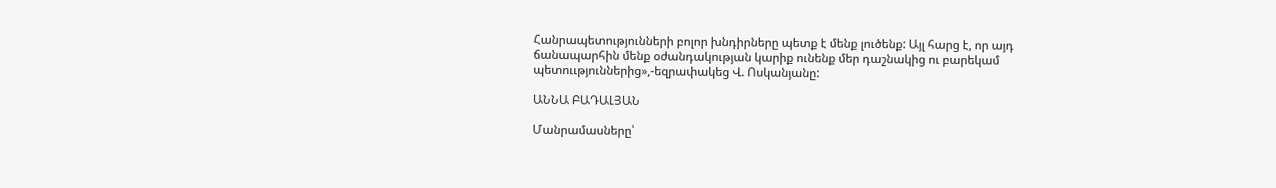Հանրապետությունների բոլոր խնդիրները պետք է մենք լուծենք: Այլ հարց է, որ այդ ճանապարհին մենք օժանդակության կարիք ունենք մեր դաշնակից ու բարեկամ պետոււթյուններից»,-եզրափակեց Վ. Ոսկանյանը:

ԱՆՆԱ ԲԱԴԱԼՅԱՆ

Մանրամասները՝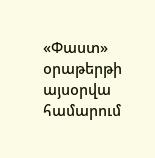«Փաստ» օրաթերթի այսօրվա համարում